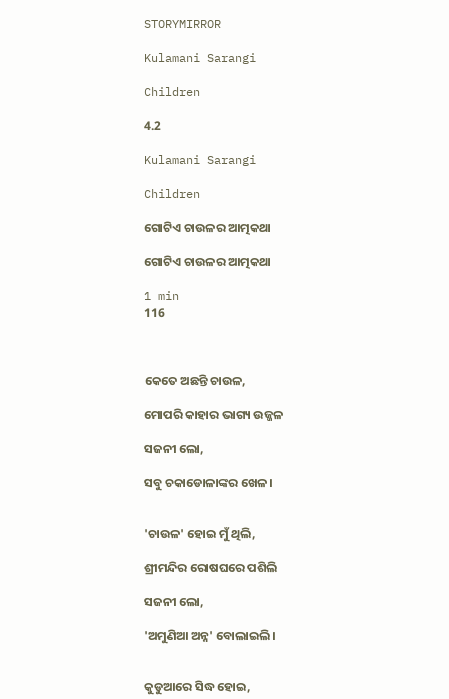STORYMIRROR

Kulamani Sarangi

Children

4.2

Kulamani Sarangi

Children

ଗୋଟିଏ ଚାଉଳର ଆତ୍ମକଥା

ଗୋଟିଏ ଚାଉଳର ଆତ୍ମକଥା

1 min
116



କେତେ ଅଛନ୍ତି ଚାଉଳ,

ମୋପରି କାହାର ଭାଗ୍ୟ ଉଜ୍ଜଳ

ସଜନୀ ଲୋ,

ସବୁ ଚକାଡୋଳାଙ୍କର ଖେଳ।


'ଚାଉଳ' ହୋଇ ମୁଁ ଥିଲି,

ଶ୍ରୀମନ୍ଦିର ରୋଷଘରେ ପଶିଲି

ସଜନୀ ଲୋ,

'ଅମୁଣିଆ ଅନ୍ନ' ବୋଲାଇଲି।


କୁଡୁଆରେ ସିଦ୍ଧ ହୋଇ,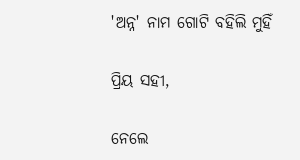'ଅନ୍ନ' ନାମ ଗୋଟି ବହିଲି ମୁହିଁ

ପ୍ରିୟ ସହୀ,

ନେଲେ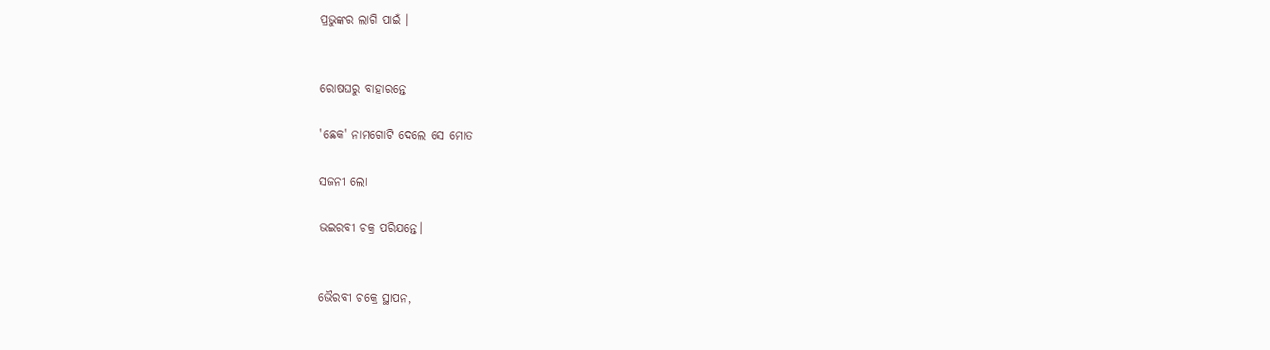ପ୍ରଭୁଙ୍କର ଲାଗି ପାଇଁ ।


ରୋଷଘରୁ ବାହାରନ୍ତେ

'ଛେକ' ନାମଗୋଟି ଦେଲେ ସେ ମୋତ

ସଜନୀ ଲୋ

ଭଇରବୀ ଚକ୍ର ପରିଯନ୍ତେ।


ଭୈରବୀ ଚକ୍ରେ ସ୍ଥାପନ,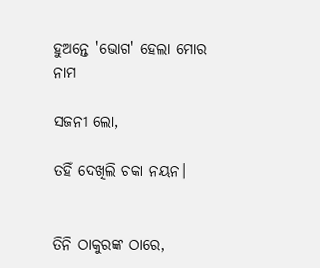ହୁଅନ୍ତେ 'ଭୋଗ' ହେଲା ମୋର ନାମ

ସଜନୀ ଲୋ,

ତହିଁ ଦେଖିଲି ଚକା ନୟନ।


ତିନି ଠାକୁରଙ୍କ ଠାରେ,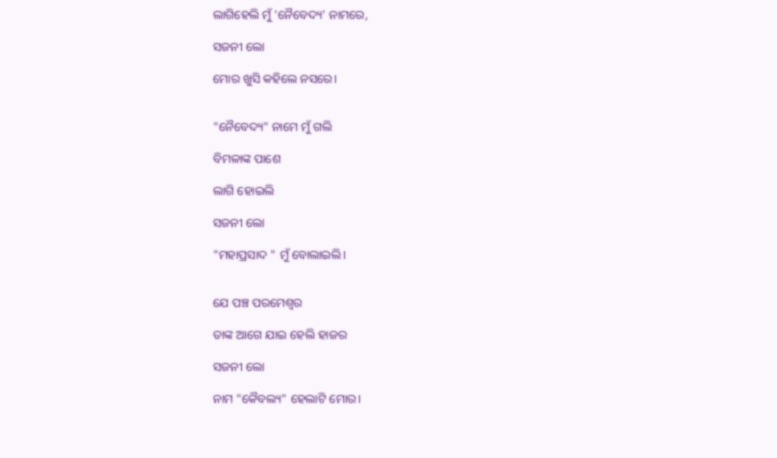ଲାଗିହେଲି ମୁଁ 'ନୈବେଦ୍ୟ' ନାମରେ,

ସଜନୀ ଲୋ

ମୋର ଖୁସି କହିଲେ ନସରେ।


"ନୈବେଦ୍ୟ" ନାମେ ମୁଁ ଗଲି

ବିମଳାଙ୍କ ପାଶେ

ଲାଗି ହୋଇଲି

ସଜନୀ ଲୋ

"ମହାପ୍ରସାଦ " ମୁଁ ବୋଲାଇଲି।


ଯେ ପଞ୍ଚ ପରମେଶ୍ଵର

ତାଙ୍କ ଆଗେ ଯାଇ ହେଲି ହାଜର

ସଜନୀ ଲୋ

ନାମ "କୈବଲ୍ୟ" ହେଲାଟି ମୋର।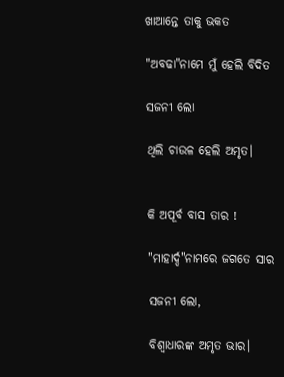ଖାଆନ୍ତେ ତାକୁ ଭକତ

"ଅବଢା"ନାମେ ମୁଁ ହେଲି ବିଦିତ

ସଜନୀ ଲୋ

ଥିଲି ଚାଉଳ ହେଲି ଅମୃତ।


କି ଅପୂର୍ବ ବାସ ତାର !

"ମାହାର୍ଦ୍ଦ"ନାମରେ ଜଗତେ ସାର

ସଜନୀ ଲୋ,

ବିଶ୍ୱାଧାରଙ୍କ ଅମୃତ ଭାର।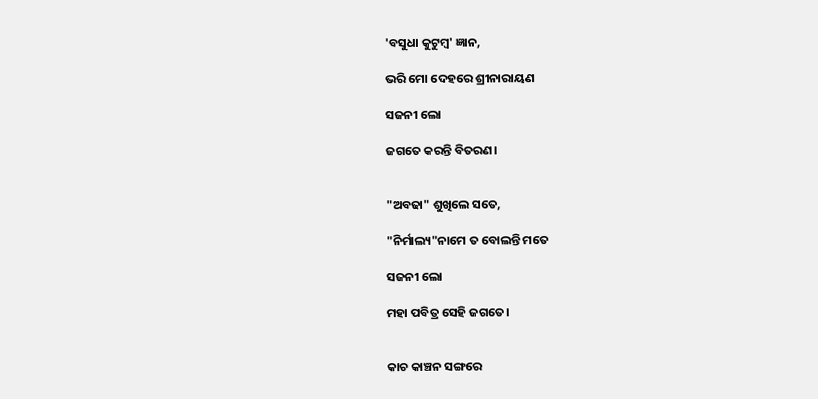'ବସୁଧା କୁଟୁମ୍ବ' ଜ୍ଞାନ,

ଭରି ମୋ ଦେହରେ ଶ୍ରୀନାରାୟଣ

ସଜନୀ ଲୋ

ଜଗତେ କରନ୍ତି ବିତରଣ।


"ଅବଢା" ଶୁଖିଲେ ସତେ,

"ନିର୍ମାଲ୍ୟ"ନାମେ ତ ବୋଲନ୍ତି ମତେ

ସଜନୀ ଲୋ

ମହା ପବିତ୍ର ସେହି ଜଗତେ।


କାଚ କାଞ୍ଚନ ସଙ୍ଗରେ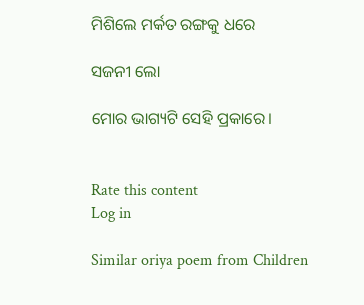ମିଶିଲେ ମର୍କତ ରଙ୍ଗକୁ ଧରେ

ସଜନୀ ଲୋ

ମୋର ଭାଗ୍ୟଟି ସେହି ପ୍ରକାରେ।


Rate this content
Log in

Similar oriya poem from Children